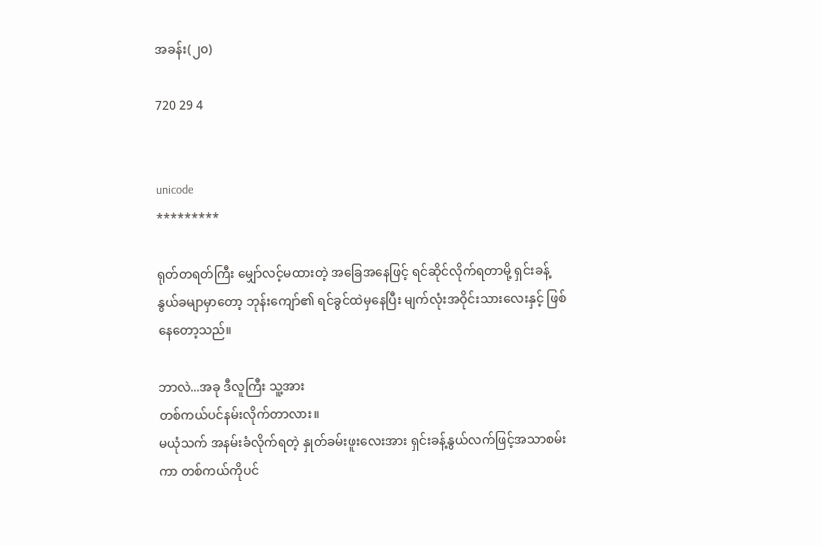အခန်း(၂၀)

720 29 4


unicode
*********

ရုတ်တရတ်ကြီး မျှော်လင့်မထားတဲ့ အခြေအနေဖြင့် ရင်ဆိုင်လိုက်ရတာမို့ ရှင်းခန့်နွယ်ခမျာမှာတော့ ဘုန်းကျော်၏ ရင်ခွင်ထဲမှနေပြီး မျက်လုံးအဝိုင်းသားလေးနှင့် ဖြစ်နေတော့သည်။

ဘာလဲ...အခု ဒီလူကြီး သူ့အား
တစ်ကယ်ပင်နမ်းလိုက်တာလား။
မယုံသက် အနမ်းခံလိုက်ရတဲ့ နှုတ်ခမ်းဖူးလေးအား ရှင်းခန့်နွယ်လက်ဖြင့်အသာစမ်းကာ တစ်ကယ်ကိုပင်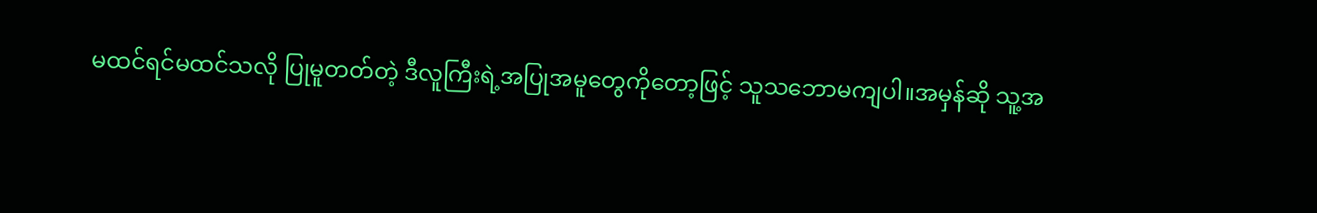မထင်ရင်မထင်သလို ပြုမူတတ်တဲ့ ဒီလူကြီးရဲ့အပြုအမူတွေကိုတော့ဖြင့် သူသ‌ဘောမကျပါ။အမှန်ဆို သူ့အ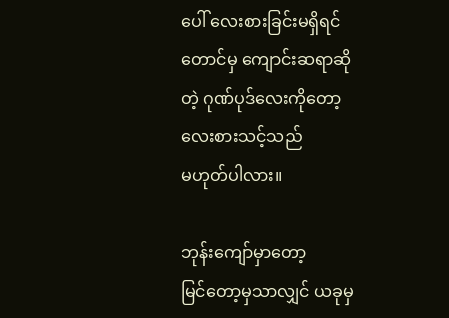ပေါ် လေးစားခြင်းမရှိရင်တောင်မှ ကျောင်းဆရာဆိုတဲ့ ဂုဏ်ပုဒ်လေးကိုတော့ လေးစားသင့်သည်
မဟုတ်ပါလား။

ဘုန်းကျော်မှာတော့
မြင်တော့မှသာလျှင် ယခုမှ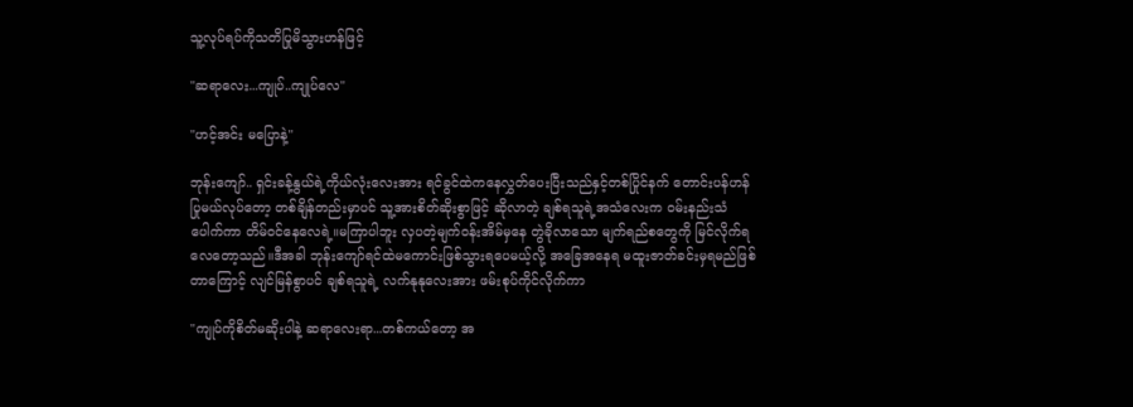သူ့လုပ်ရပ်ကိုသတိပြုမိသွားဟန်ဖြင့်

"ဆရာလေး...ကျုပ်..ကျုပ်လေ"

"ဟင့်အင်း မပြောနဲ့"

ဘုန်းကျော်.. ရှင်းခန့်နွယ်ရဲ့ကိုယ်လုံးလေးအား ရင်ခွင်ထဲကနေလွှတ်ပေးပြီးသည်နှင့်တစ်ပြိုင်နက် တောင်းပန်ဟန်ပြုမယ်လုပ်တော့ တစ်ချိန်တည်းမှာပင် သူ့အားစိတ်ဆိုးစွာဖြင့် ဆိုလာတဲ့ ချစ်ရသူရဲ့အသံလေးက ဝမ်းနည်းသံပေါက်ကာ တိမ်ဝင်နေလေရဲ့။မကြာပါဘူး လှပတဲ့မျက်ဝန်းအိမ်မှနေ တွဲခိုလာသော မျက်ရည်စတွေကို မြင်လိုက်ရလေတော့သည်။ဒီအခါ ဘုန်းကျော်ရင်ထဲမကောင်းဖြစ်သွားရပေမယ့်လို့ အခြေအနေရ မထူးဇာတ်ခင်းမှရမည်ဖြစ်တာကြောင့် လျင်မြန်စွာပင် ချစ်ရသူရဲ့ လက်နုနုလေးအား ဖမ်းစုပ်ကိုင်လိုက်ကာ

"ကျုပ်ကိုစိတ်မဆိုးပါနဲ့ ဆရာလေးရာ...တစ်ကယ်တော့ အ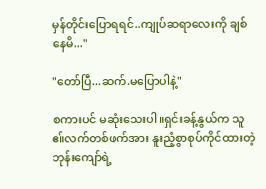မှန်တိုင်းပြောရရင်..ကျုပ်ဆရာလေးကို ချစ်နေမိ..."

"တော်ပြီ...ဆက်.မပြောပါနဲ့"

စကားပင် မဆုံးသေးပါ။ရှင်းခန့်နွယ်က သူဧ။်လက်တစ်ဖက်အား နူးညံ့စွာစုပ်ကိုင်ထားတဲ့ ဘုန်းကျော်ရဲ့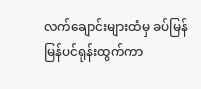လက်ချောင်းများထံမှ ခပ်မြန်မြန်ပင်ရုန်းထွက်ကာ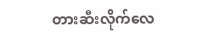တားဆီးလိုက်လေ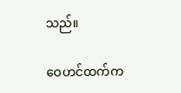သည်။

ဝေဟင်ထက်က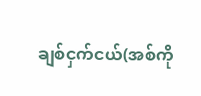ချစ်ငှက်ငယ်(အစ်ကို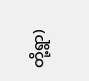တို့ရွာ)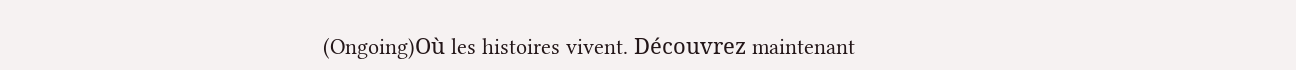(Ongoing)Où les histoires vivent. Découvrez maintenant